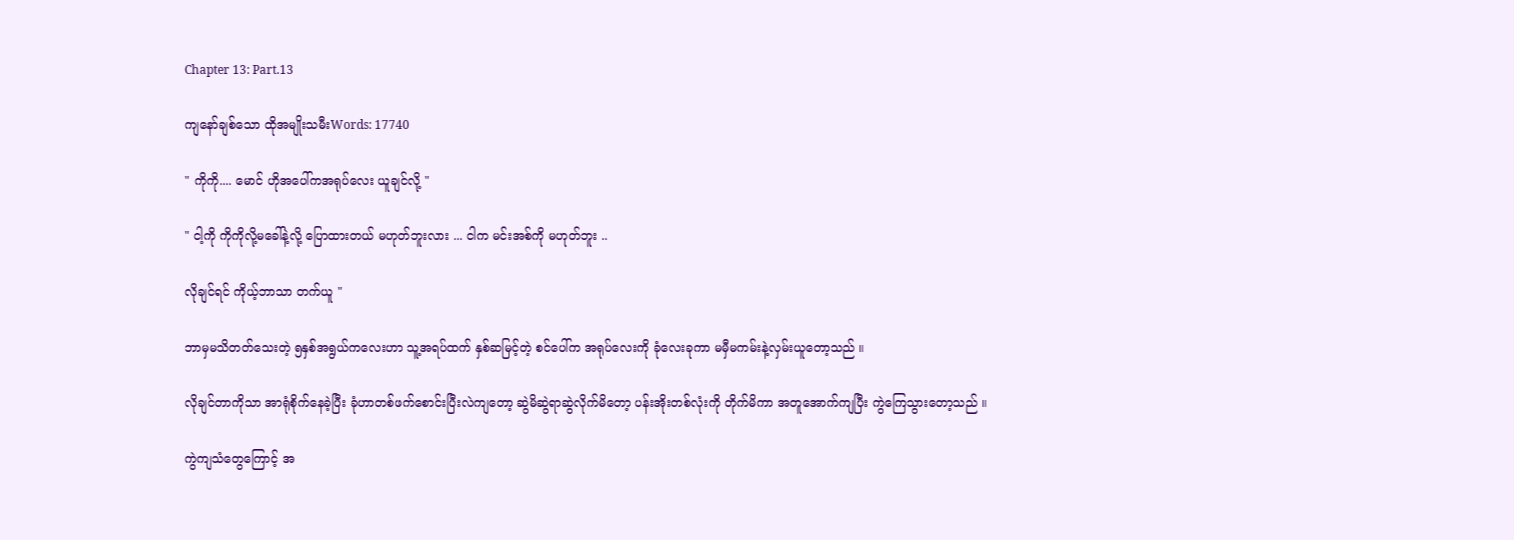Chapter 13: Part.13

ကျနော်ချစ်သော ထိုအမျိုးသမီးWords: 17740

" ကိုကို.... မောင် ဟိုအပေါ်ကအရုပ်လေး ယူချင်လို့ "

" ငါ့ကို ကိုကိုလို့မခေါ်နဲ့လို့ ပြောထားတယ် မဟုတ်ဘူးလား ... ငါက မင်းအစ်ကို မဟုတ်ဘူး ..

လိုချင်ရင် ကိုယ့်ဘာသာ တက်ယူ "

ဘာမှမသိတတ်သေးတဲ့ ၅နှစ်အရွယ်ကလေးဟာ သူ့အရပ်ထက် နှစ်ဆမြင့်တဲ့ စင်ပေါ်က အရုပ်လေးကို ခုံလေးခုကာ မမှီမကမ်းနဲ့လှမ်းယူတော့သည် ။

လိုချင်တာကိုသာ အာရုံစိုက်နေခဲ့ပြီး ခုံဟာတစ်ဖက်စောင်းပြီးလဲကျတော့ ဆွဲမိဆွဲရာဆွဲလိုက်မိတော့ ပန်းအိုးတစ်လုံးကို တိုက်မိကာ အတူအောက်ကျပြီး ကွဲကြေသွားတော့သည် ။

ကွဲကျသံတွေကြောင့် အ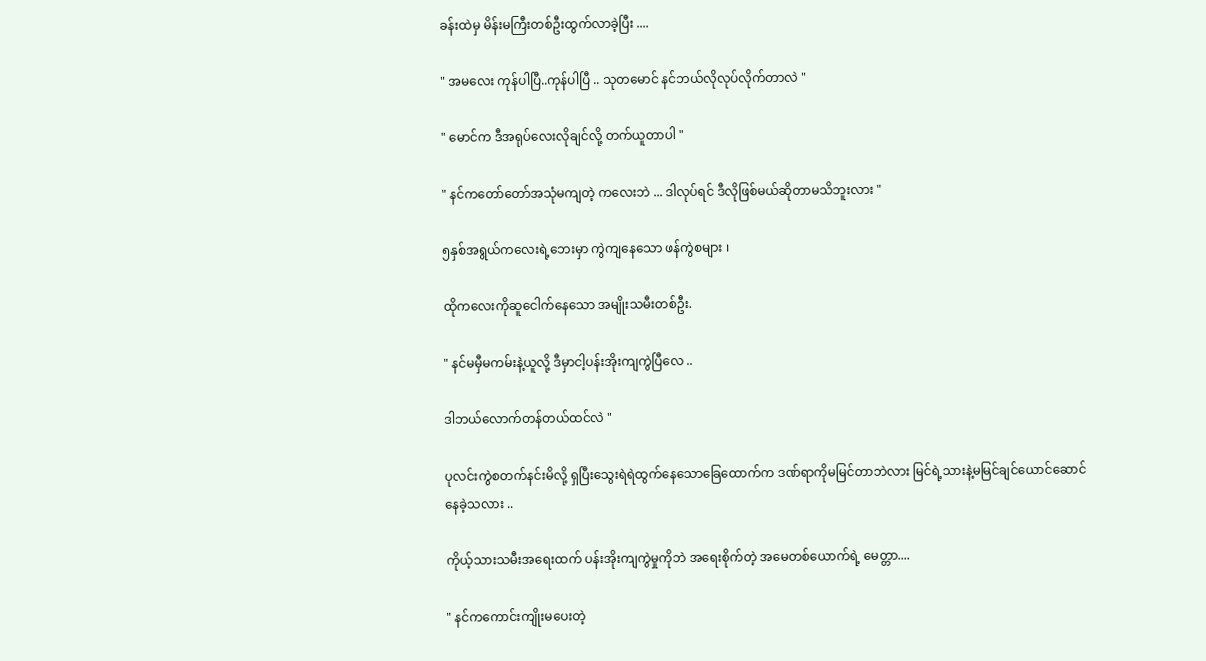ခန်းထဲမှ မိန်းမကြီးတစ်ဦးထွက်လာခဲ့ပြီး ....

" အမလေး ကုန်ပါပြီ..ကုန်ပါပြီ .. သုတမောင် နင်ဘယ်လိုလုပ်လိုက်တာလဲ "

" မောင်က ဒီအရုပ်လေးလိုချင်လို့ တက်ယူတာပါ "

" နင်ကတော်တော်အသုံမကျတဲ့ ကလေးဘဲ ... ဒါလုပ်ရင် ဒီလိုဖြစ်မယ်ဆိုတာမသိဘူးလား "

၅နှစ်အရွယ်ကလေးရဲ့ဘေးမှာ ကွဲကျနေသော ဖန်ကွဲစများ ၊

ထိုကလေးကိုဆူငေါက်နေသော အမျိုးသမီးတစ်ဦး.

" နင်မမှီမကမ်းနဲ့ယူလို့ ဒီမှာငါ့ပန်းအိုးကျကွဲပြီလေ ..

ဒါဘယ်လောက်တန်တယ်ထင်လဲ "

ပုလင်းကွဲစတက်နင်းမိလို့ ရှပြီးသွေးရဲရဲထွက်နေသောခြေထောက်က ဒဏ်ရာကိုမမြင်တာဘဲလား မြင်ရဲ့သားနဲ့မမြင်ချင်ယောင်ဆောင်နေခဲ့သလား ..

ကိုယ့်သားသမီးအရေးထက် ပန်းအိုးကျကွဲမှုကိုဘဲ အရေးစိုက်တဲ့ အမေတစ်ယောက်ရဲ့ မေတ္တာ....

" နင်ကကောင်းကျိုးမပေးတဲ့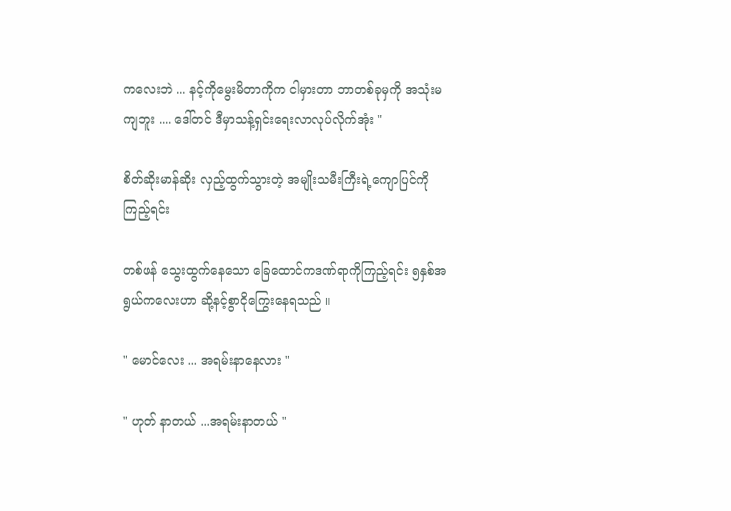ကလေးဘဲ ... နင့်ကိုမွေးမိတာကိုက ငါမှားတာ ဘာတစ်ခုမှကို အသုံးမကျဘူး .... ဒေါ်တင် ဒီမှာသန့်ရှင်းရေးလာလုပ်လိုက်အုံး "

စိတ်ဆိုးမာန်ဆိုး လှည့်ထွက်သွားတဲ့ အမျိုးသမီးကြီးရဲ့ကျောပြင်ကို ကြည့်ရင်း

တစ်ဖန် သွေးထွက်နေသော ခြေထောင်ကဒဏ်ရာကိုကြည့်ရင်း ၅နှစ်အရွယ်ကလေးဟာ ဆို့နင့်စွာငို‌ကြွေး‌‌နေရသည် ။

" မောင်လေး ... အရမ်းနာနေလား "

" ဟုတ် နာတယ် ...အရမ်းနာတယ် "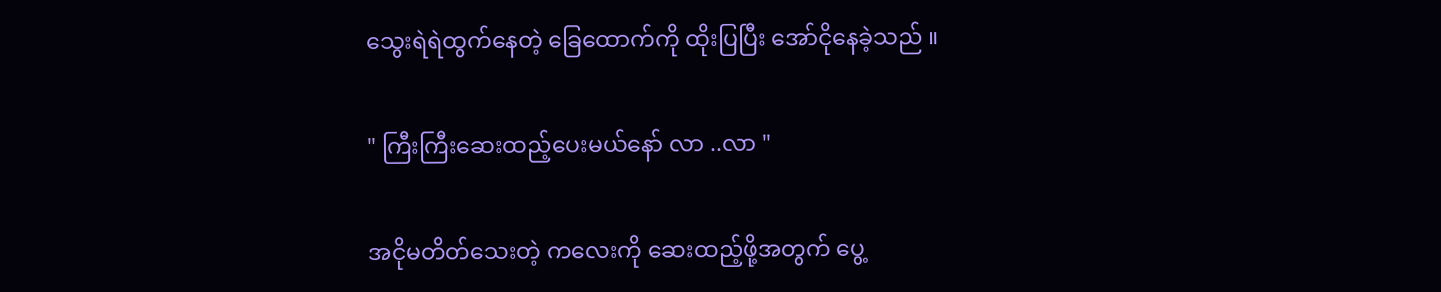သွေးရဲရဲထွက်နေတဲ့ ခြေထောက်ကို ထိုးပြပြီး အော်ငိုနေခဲ့သည် ။

" ကြီးကြီးဆေးထည့်ပေးမယ်နော် လာ ..လာ "

အငိုမတိတ်သေးတဲ့ ကလေးကို ဆေးထည့်ဖို့အတွက် ပွေ့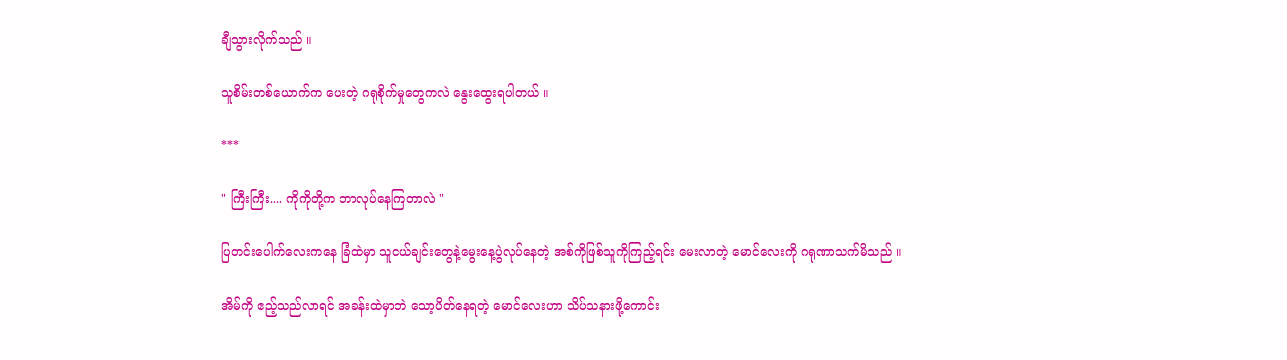ချီသွားလိုက်သည် ။

သူစိမ်းတစ်ယောက်က ပေးတဲ့ ဂရုစိုက်မှုတွေကလဲ နွေးထွေးရပါတယ် ။

***

" ကြီးကြီး.... ကိုကိုတို့က ဘာလုပ်နေကြတာလဲ "

ပြတင်းပေါက်လေးကနေ ခြံထဲမှာ သူငယ်ချင်းတွေနဲ့မွေးနေ့ပွဲလုပ်နေတဲ့ အစ်ကိုဖြစ်သူကိုကြည့်ရင်း မေးလာတဲ့ မောင်လေးကို ဂရုဏာသက်မိသည် ။

အိမ်ကို ဧည့်သည်လာရင် အခန်းထဲမှာဘဲ သော့ပိတ်နေရတဲ့ မောင်လေးဟာ သိပ်သနားဖို့ကောင်း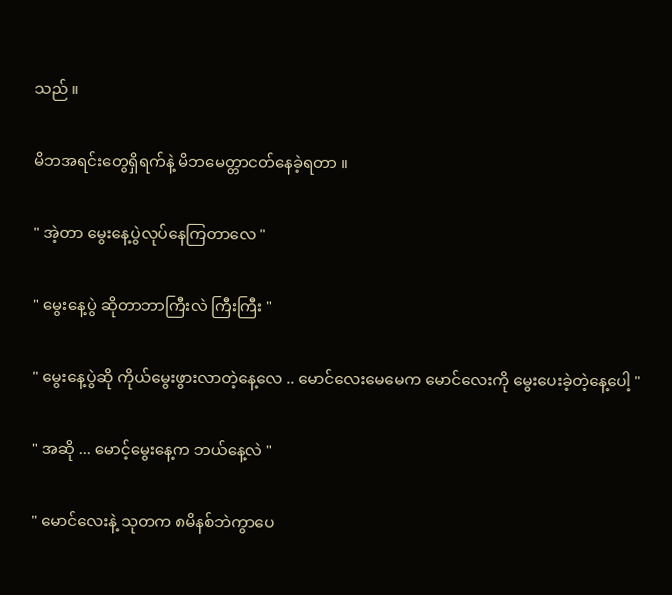သည် ။

မိဘအရင်းတွေရှိရက်နဲ့ မိဘမေတ္တာငတ်နေခဲ့ရတာ ။

" အဲ့တာ မွေးနေ့ပွဲလုပ်‌နေကြတာလေ "

" မွေးနေ့ပွဲ ဆိုတာဘာကြီးလဲ ကြီးကြီး "

" မွေးနေ့ပွဲဆို ကိုယ်မွေးဖွားလာတဲ့နေ့လေ .. မောင်လေးမေမေက မောင်လေးကို မွေးပေးခဲ့တဲ့နေ့ပေါ့ "

" အဆို ... မောင့်မွေးနေ့က ဘယ်နေ့လဲ "

" မောင်လေးနဲ့ သုတက ၈မိနစ်ဘဲကွာပေ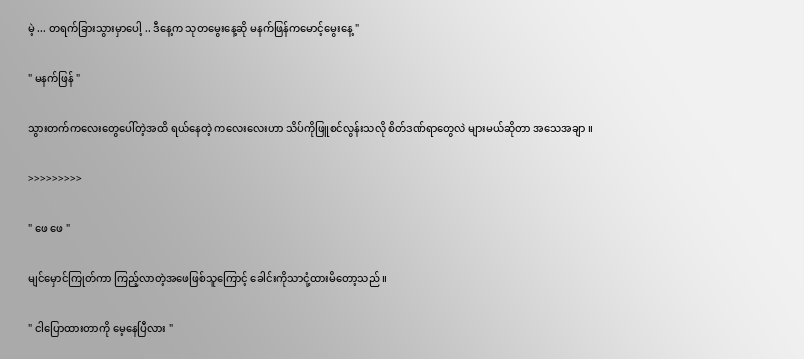မဲ့ ... တရက်ခြားသွားမှာပေါ့ .. ဒီနေ့က သုတမွေးနေ့ဆို မနက်ဖြန်ကမောင့်မွေးနေ့ "

" မနက်ဖြန် "

သွားတက်ကလေးတွေပေါ်တဲ့အထိ ရယ်နေတဲ့ ကလေးလေးဟာ သိပ်ကိုဖြူစင်လွန်းသလို စိတ်ဒဏ်ရာတွေလဲ များမယ်ဆိုတာ အသေ‌အချာ ။

>>>>>>>>>

" ဖေ ဖေ "

မျင်မှောင်ကြုတ်ကာ ကြည့်လာတဲ့အဖေဖြစ်သူကြောင့် ခေါင်းကိုသာငုံ့ထားမိတော့သည် ။

" ငါပြောထားတာကို မေ့နေပြီလား "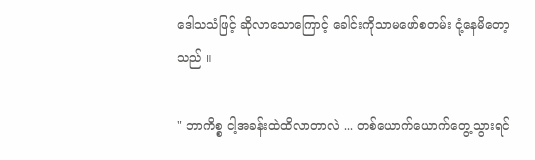ဒေါသသံဖြင့် ဆိုလာသောကြောင့် ခေါင်းကိုသာမဖော်စတမ်း ငုံ့နေမိတော့သည် ။

" ဘာကိစ္စ ငါ့အခန်းထဲထိလာတာလဲ ... တစ်ယောက်ယောက်တွေ့သွားရင်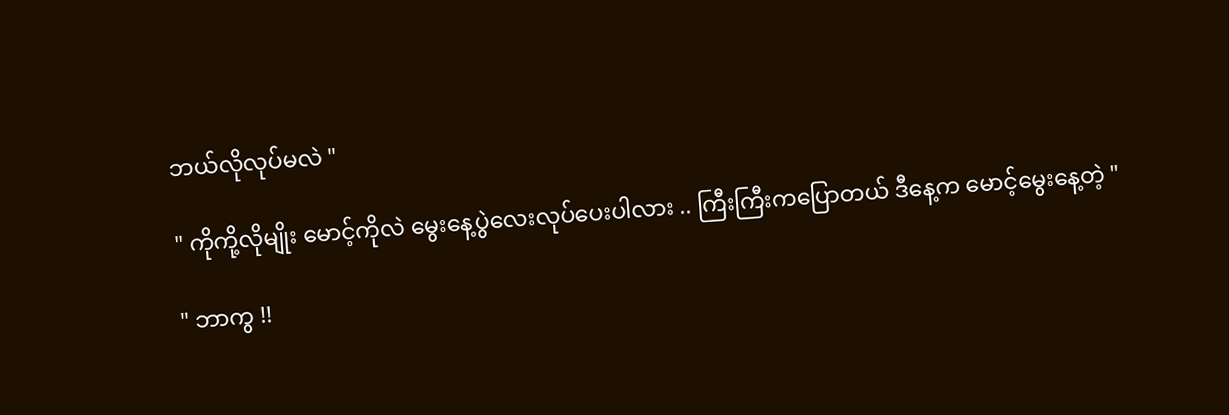ဘယ်လိုလုပ်မလဲ "

" ကိုကို့လိုမျိုး မောင့်ကိုလဲ မွေးနေ့ပွဲလေးလုပ်ပေးပါလား .. ကြီးကြီးကပြောတယ် ဒီနေ့က မောင့်မွေးနေ့တဲ့ "

" ဘာကွ !!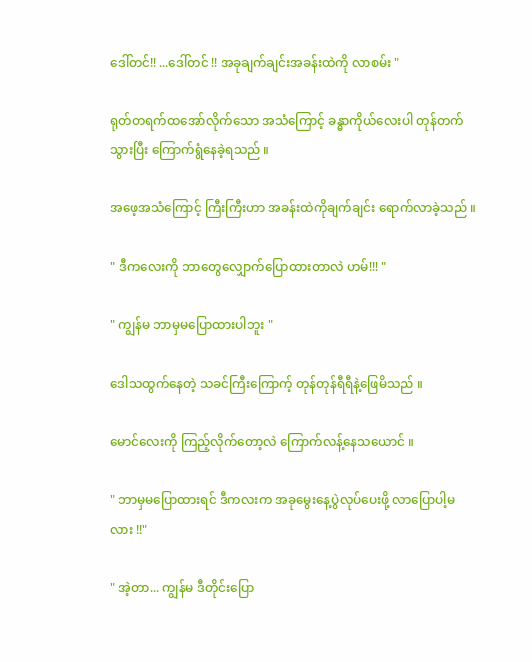ဒေါ်တင်!! ...ဒေါ်တင် !! အခုချက်ချင်းအခန်းထဲကို လာစမ်း "

ရုတ်တရက်ထအော်လိုက်သော အသံကြောင့် ခန္ဓာကိုယ်လေးပါ တုန်တက်သွားပြီး ကြောက်ရွံနေခဲ့ရသည် ။

အဖေ့အသံကြောင့် ကြီးကြီးဟာ အခန်းထဲကိုချက်ချင်း ရောက်လာခဲ့သည် ။

" ဒီကလေးကို ဘာတွေလျှောက်ပြောထားတာလဲ ဟမ်!!! "

" ကျွန်မ ဘာမှမပြောထားပါဘူး "

ဒေါသထွက်နေတဲ့ သခင်ကြီးကြောက့် တုန်တုန်ရီရီနဲ့ဖြေမိသည် ။

မောင်လေးကို ကြည့်လိုက်တော့လဲ ကြောက်လန့်နေသယောင် ။

" ဘာမှမပြောထားရင် ဒီကလးက အခုမွေးနေ့ပွဲလုပ်ပေးဖို့ လာပြောပါ့မလား !!"

" အဲ့တာ... ကျွန်မ ဒီတိုင်းပြော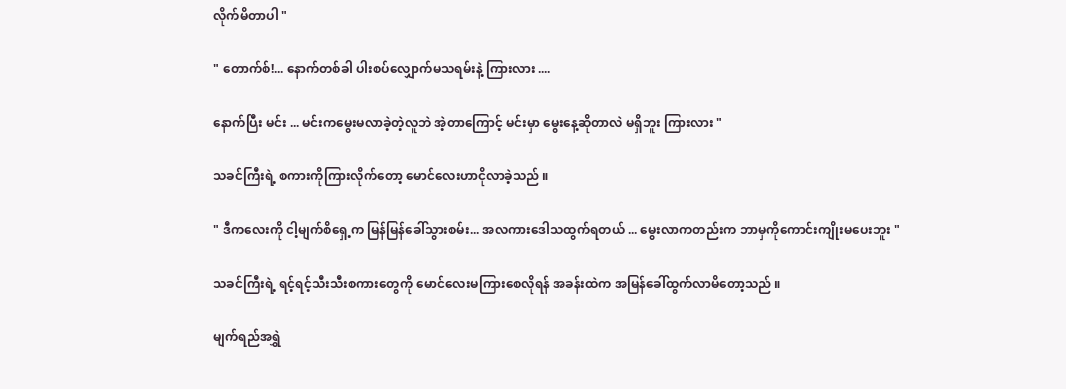လိုက်မိတာပါ "

" တောက်စ်!... နောက်တစ်ခါ ပါးစပ်လျှောက်မသရမ်းနဲ့ ကြားလား ....

နောက်ပြီး မင်း ... မင်းကမွေးမလာခဲ့တဲ့လူဘဲ အဲ့တာကြောင့် မင်းမှာ မွေးနေ့ဆိုတာလဲ မရှိဘူး ကြားလား "

သခင်ကြီးရဲ့ စကားကိုကြားလိုက်တော့ မောင်လေးဟာငိုလာခဲ့သည် ။

" ဒီက‌လေးကို ငါ့မျက်စိရှေ့က မြန်မြန်ခေါ်သွားစမ်း... အလကားဒေါသထွက်ရတယ် ... မွေးလာကတည်းက ဘာမှကိုကောင်းကျိုးမပေးဘူး "

သခင်ကြီးရဲ့ ရင့်ရင့်သီးသီးစကားတွေကို မောင်လေးမကြားစေလိုရန် အခန်းထဲက အမြန်ခေါ်ထွက်လာမိတော့သည် ။

မျက်ရည်အရွှဲ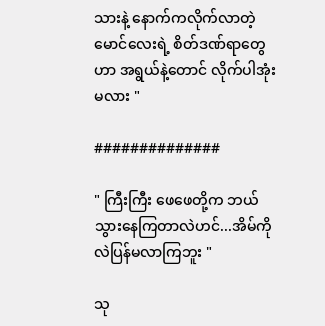သားနဲ့ နောက်ကလိုက်လာတဲ့ မောင်လေးရဲ့ စိတ်ဒဏ်ရာတွေဟာ အရွယ်နဲ့တောင် လိုက်ပါအုံးမလား "

##############

" ကြီးကြီး ဖေဖေတို့က ဘယ်သွားနေကြတာလဲဟင်...အိမ်ကိုလဲပြန်မလာကြဘူး "

သု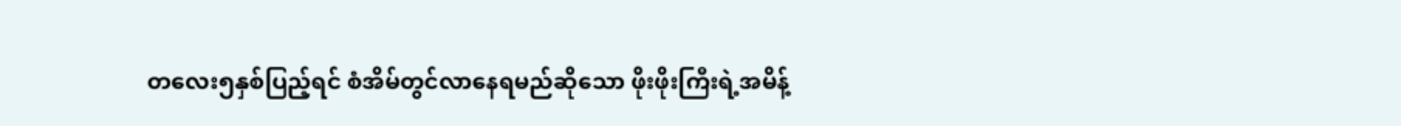တလေး၅နှစ်ပြည့်ရင် စံအိမ်တွင်လာနေရမည်ဆိုသော ဖိုးဖိုးကြီးရဲ့အမိန့်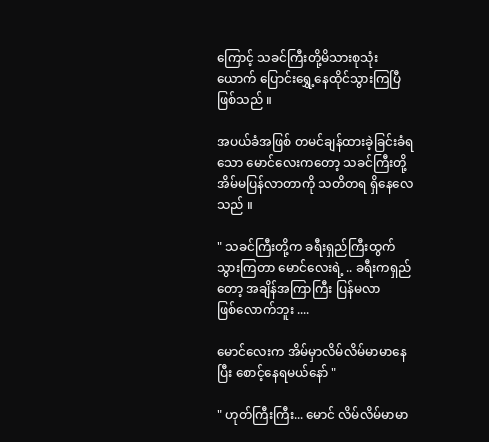ကြောင့် သခင်ကြီးတို့မိသားစုသုံးယောက် ပြောင်းရွှေ့နေထိုင်သွားကြပြီဖြစ်သည် ။

အပယ်ခံအဖြစ် တမင်ချန်ထားခဲ့ခြင်းခံရသော မောင်လေးကတော့ သခင်ကြီးတို့ အိမ်မပြန်လာတာကို သတိတရ ရှိနေလေသည် ။

" သခင်ကြီးတို့က ခရီးရှည်ကြီးထွက်သွားကြတာ မောင်လေးရဲ့ .. ခရီးကရှည်တော့ အချိန်အကြာကြီး ပြန်မလာဖြစ်‌လောက်ဘူး ....

မောင်လေးက အိမ်မှာလိမ်လိမ်မာမာနေပြီး စောင့်နေရမယ်နော် "

" ဟုတ်ကြီးကြီး... မောင် လိမ်လိမ်မာမာ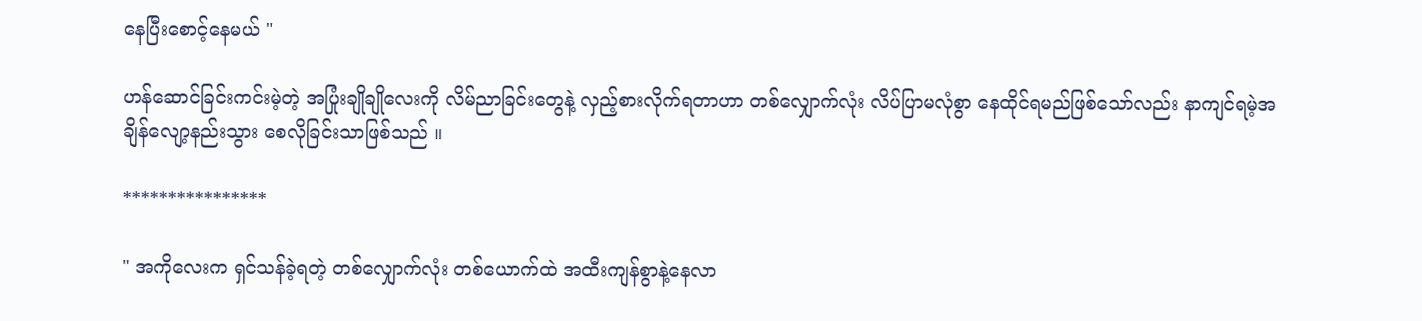နေပြီးစောင့်နေမယ် "

ဟန်ဆောင်ခြင်းကင်းမဲ့တဲ့ အပြုံးချိုချိုလေးကို လိမ်ညာခြင်းတွေနဲ့ လှည့်စားလိုက်ရတာဟာ တစ်လျှောက်လုံး လိပ်ပြာမလုံစွာ နေထိုင်ရမည်ဖြစ်သော်လည်း နာကျင်ရမဲ့အချိန်လျော့နည်းသွား စေလိုခြင်းသာဖြစ်သည် ။

****************

" အကိုလေးက ရှင်သန်ခဲ့ရတဲ့ တစ်လျှောက်လုံး တစ်ယောက်ထဲ အထီးကျန်စွာနဲ့နေလာ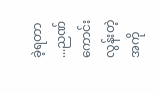ခဲ့ရတာ ...ညဏ်ကောင်းလွန်းတဲ့ အကို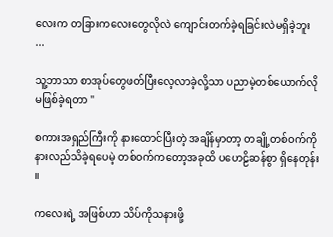လေးက တခြားကလေးတွေလိုလဲ ကျောင်းတက်ခဲ့ရခြင်းလဲမရှိခဲ့ဘူး ...

သူ့ဘာသာ စာအုပ်တွေဖတ်ပြီးလေ့လာခဲ့လို့သာ ပညာမဲ့တစ်ယောက်လို မဖြစ်ခဲ့ရတာ "

စကားအရှည်ကြီးကို နားထောင်ပြီးတဲ့ အချိန်မှာတာ့ တချို့တစ်ဝက်ကို နားလည်သိခဲ့ရပေမဲ့ တစ်ဝက်ကတော့အခုထိ ပဟေဠိဆန်စွာ ရှိနေတုန်း ။

ကလေးရဲ့ အဖြစ်ဟာ သိပ်ကိုသနားဖို့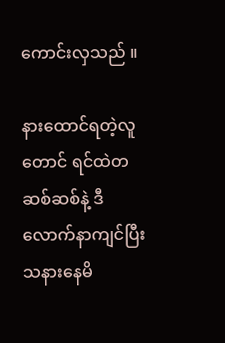ကောင်းလှသည် ။

နားထောင်ရတဲ့လူတောင် ရင်ထဲတဆစ်ဆစ်နဲ့ ဒီလောက်နာကျင်ပြီး သနားနေမိ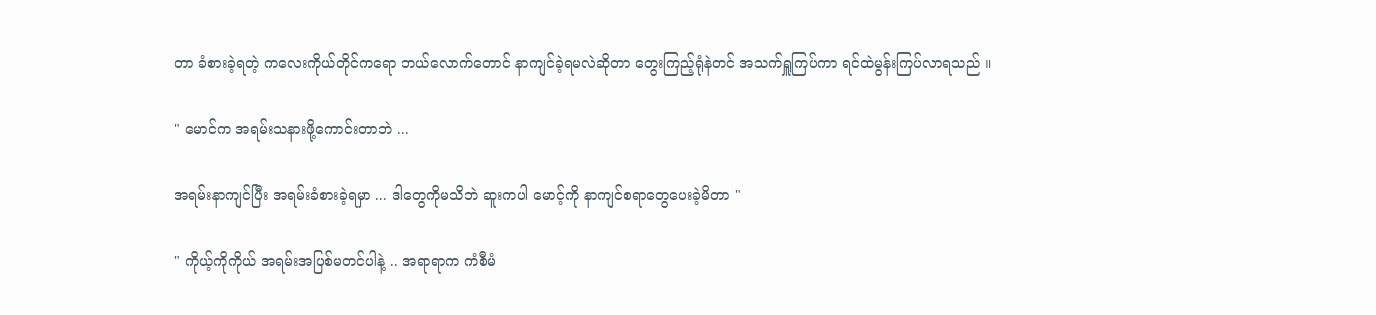တာ ခံစားခဲ့ရတဲ့ ကလေးကိုယ်တိုင်ကရော ဘယ်လောက်တောင် နာကျင်ခဲ့ရမလဲဆိုတာ တွေးကြည့်ရုံနဲတင် အသက်ရှူကြပ်ကာ ရင်ထဲမွန်းကြပ်လာရသည် ။

" မောင်က အရမ်းသနားဖို့ကောင်းတာဘဲ ...

အရမ်းနာကျင်ပြီး အရမ်းခံစားခဲ့ရမှာ ... ဒါတွေကိုမသိဘဲ ဆူးကပါ မောင့်ကို နာကျင်စရာတွေပေးခဲ့မိတာ "

" ကိုယ့်ကိုကိုယ် အရမ်းအပြစ်မတင်ပါနဲ့ .. အရာရာက ကံစီမံ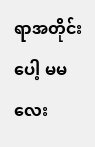ရာအတိုင်းပေါ့ မမလေး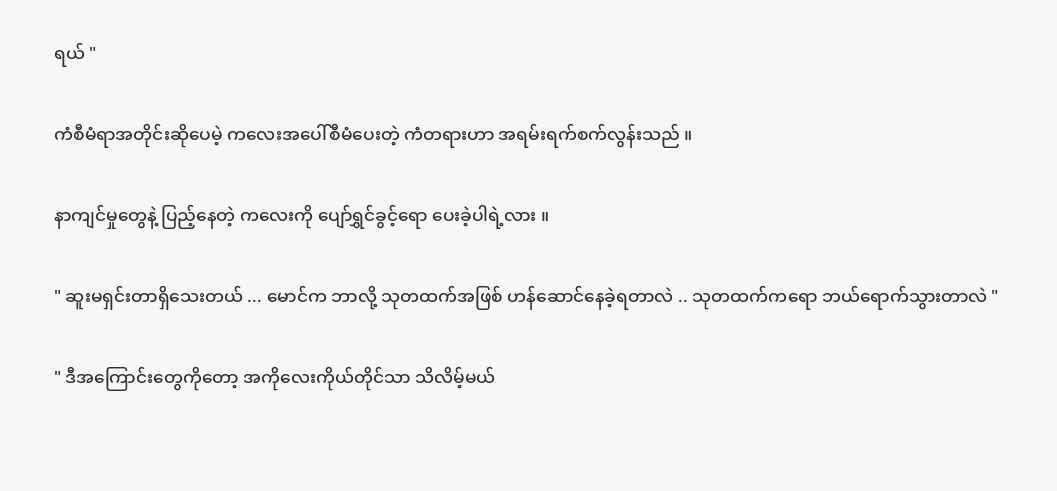ရယ် "

ကံစီမံရာအတိုင်းဆိုပေမဲ့ ကလေးအပေါ်စီမံပေးတဲ့ ကံတရားဟာ အရမ်းရက်စက်လွန်းသည် ။

နာကျင်မှုတွေနဲ့ ပြည့်နေတဲ့ ကလေးကို ပျော်ရွှင်ခွင့်ရော ပေးခဲ့ပါရဲ့လား ။

" ဆူးမရှင်းတာရှိသေးတယ် ... မောင်က ဘာလို့ သုတထက်အဖြစ် ဟန်ဆောင်နေခဲ့ရတာလဲ .. သုတထက်ကရော ဘယ်ရောက်သွားတာလဲ "

" ဒီအကြောင်းတွေကိုတော့ အကိုလေးကိုယ်တိုင်သာ သိလိမ့်မယ်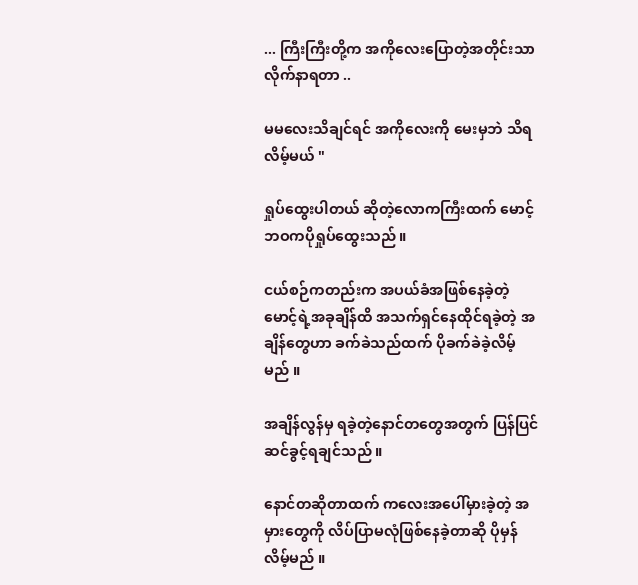... ကြီးကြီးတို့က အကိုလေးပြောတဲ့အတိုင်းသာ လိုက်နာရတာ ..

မမလေးသိချင်ရင် အကိုလေးကို မေးမှဘဲ သိရလိမ့်မယ် "

ရှုပ်ထွေးပါတယ် ဆိုတဲ့လောကကြီးထက် မောင့်ဘဝကပိုရှုပ်ထွေးသည် ။

ငယ်စဉ်ကတည်းက အပယ်ခံအဖြစ်နေခဲ့တဲ့ မောင့်ရဲ့အခုချိန်ထိ အသက်ရှင်နေထိုင်ရခဲ့တဲ့ အချိန်တွေဟာ ခက်ခဲသည်ထက် ပိုခက်ခဲခဲ့လိမ့်မည် ။

အချိန်လွန်မှ ရခဲ့တဲ့နောင်တတွေအတွက် ပြန်ပြင်ဆင်ခွင့်ရချင်သည် ။

နောင်တဆိုတာထက် ကလေးအပေါ်မှားခဲ့တဲ့ အမှားတွေကို လိပ်ပြာမလုံဖြစ်နေခဲ့တာဆို ပိုမှန်လိမ့်မည် ။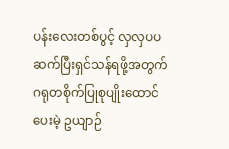ပန်းလေးတစ်ပွင့် လှလှပပဆက်ပြီးရှင်သန်ရဖို့အတွက် ဂရုတစိုက်ပြုစုပျိုးထောင်ပေးမဲ့ ဥယျာဉ်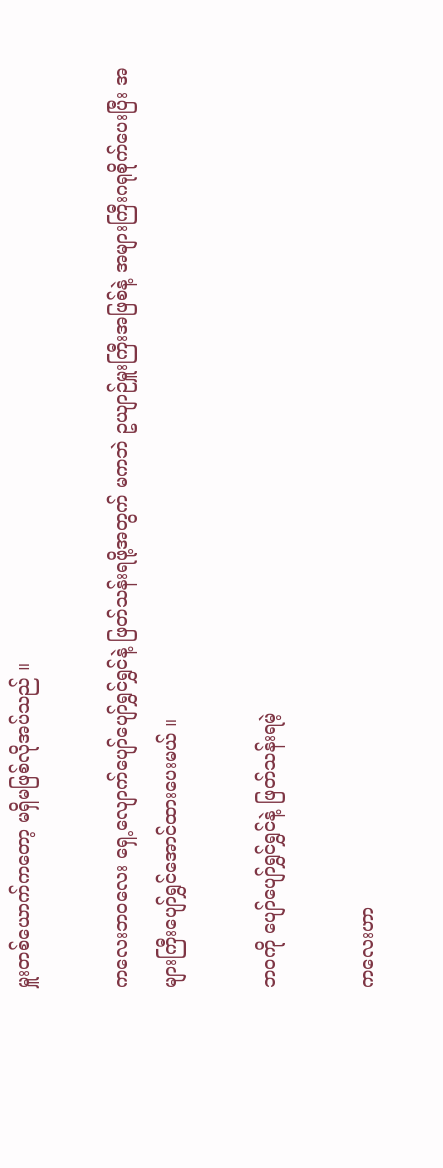မှူးတစ်ယောက်ကတော့ မရှိမဖြစ်လိုအပ်သည် ။

ကလေးဘဝလေး ရှေ့လျောက်ပျော်ပျော်ရွှင်ရွှင်နဲ့ ဖြတ်သန်းရဖို့အတွက် မကဘဲ ဥယျာဉ်မှူးကြီးအဖြစ်နဲ့ အများကြီးဂရုစိုက်ပေးပြီး အများကြီးပျော်ရွှင်အောင်ထားပေးမယ် ။

ဘဝကို ပျော်ပျော်ရွှင်ရွှင်နဲ့ ဖြတ်သန်းရမဲ့

ကလေးဟာ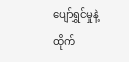ပျော်ရွှင်မှုနဲ့ထိုက်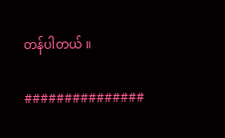တန်ပါတယ် ။

###############